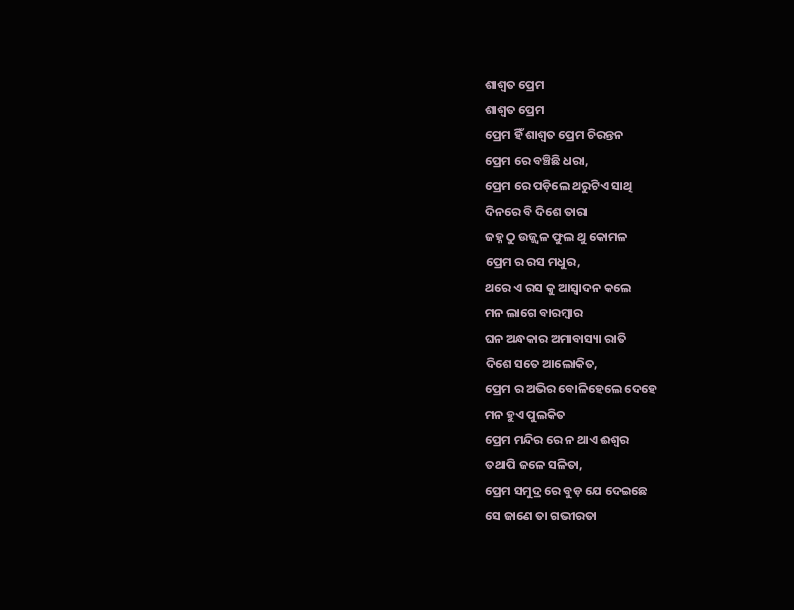ଶାଶ୍ୱତ ପ୍ରେମ
ଶାଶ୍ୱତ ପ୍ରେମ
ପ୍ରେମ ହିଁ ଶାଶ୍ୱତ ପ୍ରେମ ଚିରନ୍ତନ
ପ୍ରେମ ରେ ବଞ୍ଚିଛି ଧରା,
ପ୍ରେମ ରେ ପଡ଼ିଲେ ଥରୁଟିଏ ସାଥି
ଦିନରେ ବି ଦିଶେ ତାରା
ଜହ୍ନ ଠୁ ଉଜ୍ଜ୍ୱଳ ଫୁଲ ଥୁ କୋମଳ
ପ୍ରେମ ର ରସ ମଧୁର,
ଥରେ ଏ ରସ କୁ ଆସ୍ଵାଦନ କଲେ
ମନ ଲାଗେ ବାରମ୍ବାର
ଘନ ଅନ୍ଧକାର ଅମାବାସ୍ୟା ରାତି
ଦିଶେ ସତେ ଆଲୋକିତ,
ପ୍ରେମ ର ଅଭିର ବୋଳିହେଲେ ଦେହେ
ମନ ହୁଏ ପୁଲକିତ
ପ୍ରେମ ମନ୍ଦିର ରେ ନ ଥାଏ ଈଶ୍ଵର
ତଥାପି ଜଳେ ସଳିତା,
ପ୍ରେମ ସମୁଦ୍ର ରେ ବୁଡ଼ ଯେ ଦେଇଛେ
ସେ ଜାଣେ ତା ଗଭୀରତା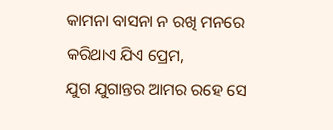କାମନା ବାସନା ନ ରଖି ମନରେ
କରିଥାଏ ଯିଏ ପ୍ରେମ,
ଯୁଗ ଯୁଗାନ୍ତର ଆମର ରହେ ସେ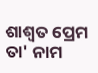ଶାଶ୍ୱତ ପ୍ରେମ ତା' ନାମ